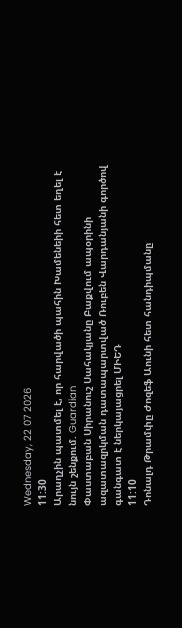Wednesday, 22 07 2026
11:30
Արաղչին պատմել է, որ հարվածի պահին Խամենեիի հետ եղել է նույն շենքում. Guardian
Փաստաբան Սիրանուշ Սահակյանը Բաքվում ապօրինի ազատազրկման դատապարտված Ռուբեն Վարդանյանի գործով գանգատ է ներկայացրել ՄԻԵԴ
11:10
Դոնալդ Թրամփը Ժոզեֆ Աունի հետ հանդիպմանը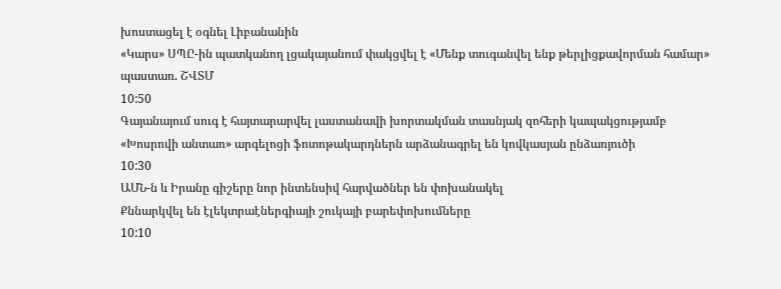խոստացել է օգնել Լիբանանին
«Կարս» ՍՊԸ-ին պատկանող լցակայանում փակցվել է «Մենք տուգանվել ենք թերլիցքավորման համար» պաստառ. ՇՎՏՄ
10:50
Գայանայում սուգ է հայտարարվել լաստանավի խորտակման տասնյակ զոհերի կապակցությամբ
«Խոսրովի անտառ» արգելոցի ֆոտոթակարդներն արձանագրել են կովկասյան ընձառյուծի
10:30
ԱՄՆ-ն և Իրանը գիշերը նոր ինտենսիվ հարվածներ են փոխանակել
Քննարկվել են էլեկտրաէներգիայի շուկայի բարեփոխումները
10:10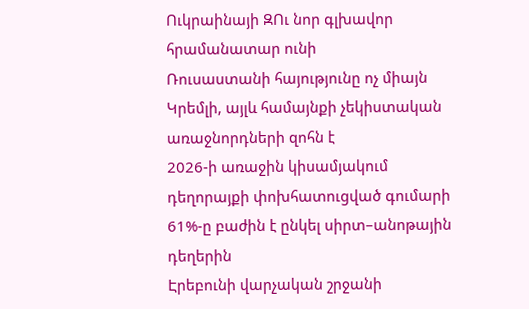Ուկրաինայի ԶՈւ նոր գլխավոր հրամանատար ունի
Ռուսաստանի հայությունը ոչ միայն Կրեմլի, այլև համայնքի չեկիստական առաջնորդների զոհն է
2026-ի առաջին կիսամյակում դեղորայքի փոխհատուցված գումարի 61%-ը բաժին է ընկել սիրտ–անոթային դեղերին
Էրեբունի վարչական շրջանի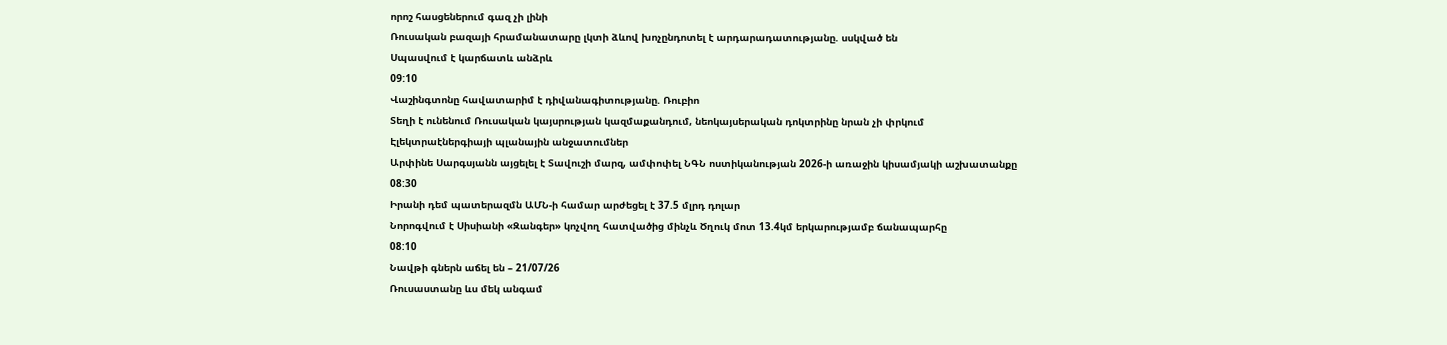որոշ հասցեներում գազ չի լինի
Ռուսական բազայի հրամանատարը լկտի ձևով խոչընդոտել է արդարադատությանը. սսկված են
Սպասվում է կարճատև անձրև
09:10
Վաշինգտոնը հավատարիմ է դիվանագիտությանը. Ռուբիո
Տեղի է ունենում Ռուսական կայսրության կազմաքանդում, նեոկայսերական դոկտրինը նրան չի փրկում
Էլեկտրաէներգիայի պլանային անջատումներ
Արփինե Սարգսյանն այցելել է Տավուշի մարզ, ամփոփել ՆԳՆ ոստիկանության 2026-ի առաջին կիսամյակի աշխատանքը
08:30
Իրանի դեմ պատերազմն ԱՄՆ-ի համար արժեցել է 37.5 մլրդ դոլար
Նորոգվում է Սիսիանի «Զանգեր» կոչվող հատվածից մինչև Ծղուկ մոտ 13.4կմ երկարությամբ ճանապարհը
08:10
Նավթի գներն աճել են – 21/07/26
Ռուսաստանը ևս մեկ անգամ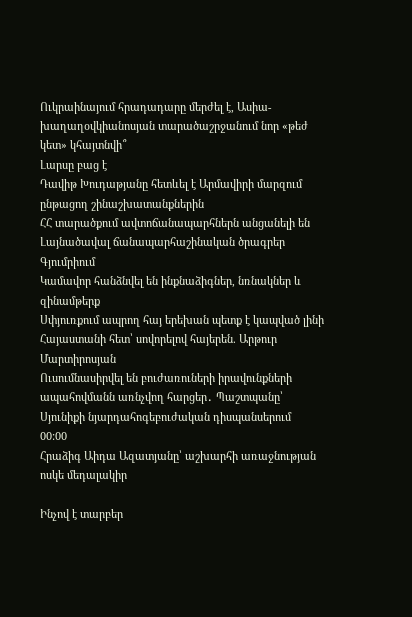Ուկրաինայում հրադադարը մերժել է, Ասիա-խաղաղօվկիանոսյան տարածաշրջանում նոր «թեժ կետ» կհայտնվի՞
Լարսը բաց է
Դավիթ Խուդաթյանը հետևել է Արմավիրի մարզում ընթացող շինաշխատանքներին
ՀՀ տարածքում ավտոճանապարհներն անցանելի են
Լայնածավալ ճանապարհաշինական ծրագրեր Գյումրիում
Կամավոր հանձնվել են ինքնաձիգներ, նռնակներ և զինամթերք
Սփյուռքում ապրող հայ երեխան պետք է կապված լինի Հայաստանի հետ՝ սովորելով հայերեն. Արթուր Մարտիրոսյան
Ուսումնասիրվել են բուժառուների իրավունքների ապահովմանն առնչվող հարցեր․ Պաշտպանը՝ Սյունիքի նյարդահոգեբուժական դիսպանսերում
00:00
Հրաձիգ Աիդա Ազատյանը՝ աշխարհի առաջնության ոսկե մեդալակիր

Ինչով է տարբեր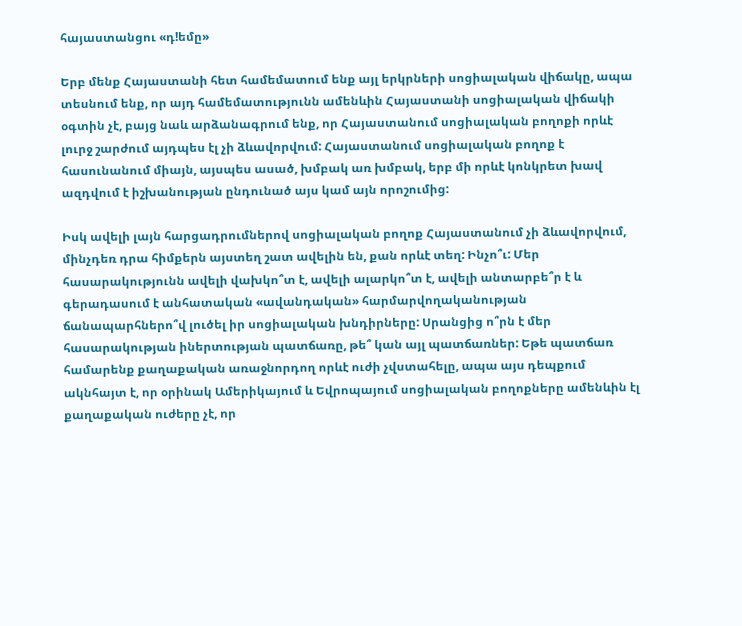հայաստանցու «դ!եմը»

Երբ մենք Հայաստանի հետ համեմատում ենք այլ երկրների սոցիալական վիճակը, ապա տեսնում ենք, որ այդ համեմատությունն ամենևին Հայաստանի սոցիալական վիճակի օգտին չէ, բայց նաև արձանագրում ենք, որ Հայաստանում սոցիալական բողոքի որևէ լուրջ շարժում այդպես էլ չի ձևավորվում: Հայաստանում սոցիալական բողոք է հասունանում միայն, այսպես ասած, խմբակ առ խմբակ, երբ մի որևէ կոնկրետ խավ ազդվում է իշխանության ընդունած այս կամ այն որոշումից:

Իսկ ավելի լայն հարցադրումներով սոցիալական բողոք Հայաստանում չի ձևավորվում, մինչդեռ դրա հիմքերն այստեղ շատ ավելին են, քան որևէ տեղ: Ինչո՞ւ: Մեր հասարակությունն ավելի վախկո՞տ է, ավելի ալարկո՞տ է, ավելի անտարբե՞ր է և գերադասում է անհատական «ավանդական» հարմարվողականության ճանապարհներո՞վ լուծել իր սոցիալական խնդիրները: Սրանցից ո՞րն է մեր հասարակության իներտության պատճառը, թե՞ կան այլ պատճառներ: Եթե պատճառ համարենք քաղաքական առաջնորդող որևէ ուժի չվստահելը, ապա այս դեպքում ակնհայտ է, որ օրինակ Ամերիկայում և Եվրոպայում սոցիալական բողոքները ամենևին էլ քաղաքական ուժերը չէ, որ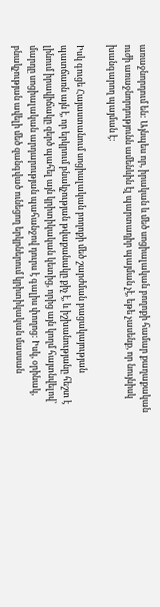առաջնորդում են: Այնպես որ, իրական և մեծ սոցիալական բողոքի համար քաղաքական ուժի առաջնորդությունն ամենևին էլ պարտադիր պայման չէ, եթե չասենք, որ նույնիսկ խանգարող պայման է:

Իսկ գուցե Հայաստանում սոցիալական բողոքի մեծ շարժման բացակայության պատճառն այն է, որ երկրում բնակչության թվաքանակը քիչ է, և իշխանությանը հեշտ է լինում իրավիճակը զերծ պահել այն կրիտիկական կետից, որից այն կողմ հայտնվելով՝ մարդը սոցիալական արդարության պահանջով դուրս է գալիս փողոց: Իսկ, օրինակ, բնակչության ավելի մեծ զանգված ունեցող երկրներում կրիտիկական մասսան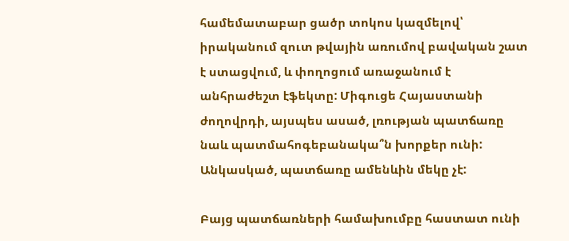համեմատաբար ցածր տոկոս կազմելով՝ իրականում զուտ թվային առումով բավական շատ է ստացվում, և փողոցում առաջանում է անհրաժեշտ էֆեկտը: Միգուցե Հայաստանի ժողովրդի, այսպես ասած, լռության պատճառը նաև պատմահոգեբանակա՞ն խորքեր ունի: Անկասկած, պատճառը ամենևին մեկը չէ:

Բայց պատճառների համախումբը հաստատ ունի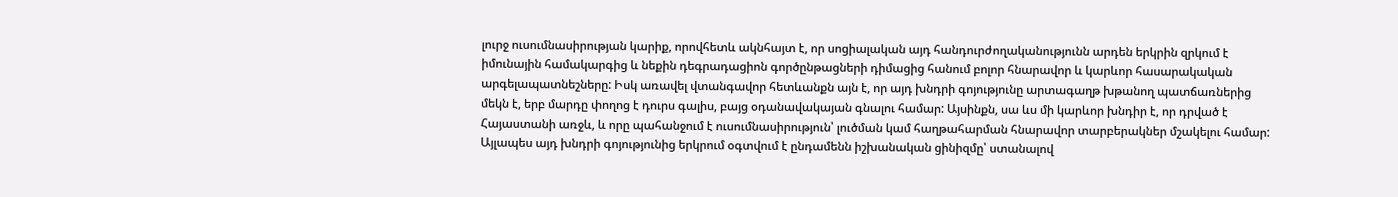լուրջ ուսումնասիրության կարիք, որովհետև ակնհայտ է, որ սոցիալական այդ հանդուրժողականությունն արդեն երկրին զրկում է իմունային համակարգից և նեքին դեգրադացիոն գործընթացների դիմացից հանում բոլոր հնարավոր և կարևոր հասարակական արգելապատնեշները: Իսկ առավել վտանգավոր հետևանքն այն է, որ այդ խնդրի գոյությունը արտագաղթ խթանող պատճառներից մեկն է, երբ մարդը փողոց է դուրս գալիս, բայց օդանավակայան գնալու համար: Այսինքն, սա ևս մի կարևոր խնդիր է, որ դրված է Հայաստանի առջև, և որը պահանջում է ուսումնասիրություն՝ լուծման կամ հաղթահարման հնարավոր տարբերակներ մշակելու համար: Այլապես այդ խնդրի գոյությունից երկրում օգտվում է ընդամենն իշխանական ցինիզմը՝ ստանալով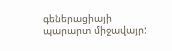գեներացիայի պարարտ միջավայր: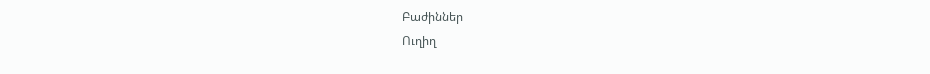Բաժիններ
Ուղիղ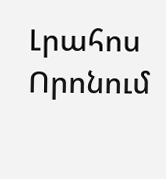Լրահոս
Որոնում